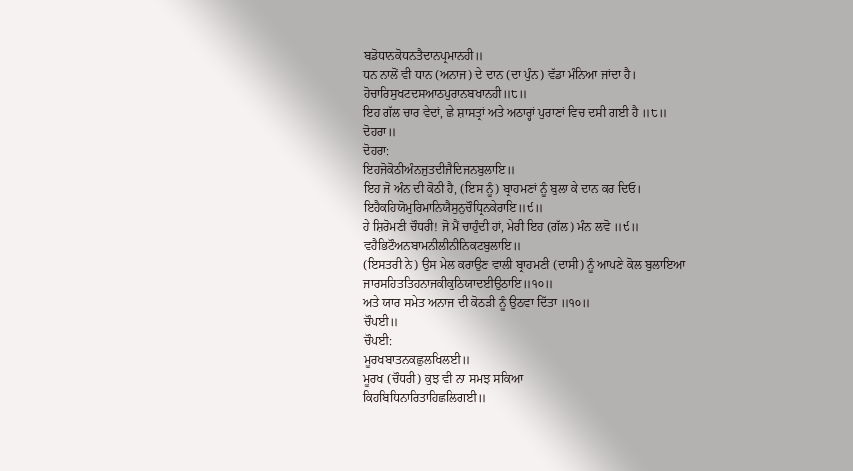ਬਡੋਧਾਨਕੋਧਨਤੈਦਾਨਪ੍ਰਮਾਨਹੀ॥
ਧਨ ਨਾਲੋਂ ਵੀ ਧਾਨ (ਅਨਾਜ) ਦੇ ਦਾਨ (ਦਾ ਪੁੰਨ) ਵੱਡਾ ਮੰਨਿਆ ਜਾਂਦਾ ਹੈ।
ਹੋਚਾਰਿਸੁਖਟਦਸਆਠਪੁਰਾਨਬਖਾਨਹੀ॥੮॥
ਇਹ ਗੱਲ ਚਾਰ ਵੇਦਾਂ, ਛੇ ਸ਼ਾਸਤ੍ਰਾਂ ਅਤੇ ਅਠਾਰ੍ਹਾਂ ਪੁਰਾਣਾਂ ਵਿਚ ਦਸੀ ਗਈ ਹੈ ॥੮॥
ਦੋਹਰਾ॥
ਦੋਹਰਾ:
ਇਹਜੋਕੋਠੀਅੰਨਜੁਤਦੀਜੈਦਿਜਨਬੁਲਾਇ॥
ਇਹ ਜੋ ਅੰਨ ਦੀ ਕੋਠੀ ਹੈ, (ਇਸ ਨੂੰ) ਬ੍ਰਾਹਮਣਾਂ ਨੂੰ ਬੁਲਾ ਕੇ ਦਾਨ ਕਰ ਦਿਓ।
ਇਹੈਕਹਿਯੋਮੁਰਿਮਾਨਿਯੈਸੁਨੁਚੌਧ੍ਰਿਨਕੇਰਾਇ॥੯॥
ਹੇ ਸ਼ਿਰੋਮਣੀ ਚੌਧਰੀ! ਜੋ ਮੈਂ ਚਾਹੁੰਦੀ ਹਾਂ, ਮੇਰੀ ਇਹ (ਗੱਲ) ਮੰਨ ਲਵੋ ॥੯॥
ਵਹੈਭਿਟੌਅਨਬਾਮਨੀਲੀਨੀਨਿਕਟਬੁਲਾਇ॥
(ਇਸਤਰੀ ਨੇ) ਉਸ ਮੇਲ ਕਰਾਉਣ ਵਾਲੀ ਬ੍ਰਾਹਮਣੀ (ਦਾਸੀ) ਨੂੰ ਆਪਣੇ ਕੋਲ ਬੁਲਾਇਆ
ਜਾਰਸਹਿਤਤਿਹਨਾਜਕੀਕੁਠਿਯਾਦਈਉਠਾਇ॥੧੦॥
ਅਤੇ ਯਾਰ ਸਮੇਤ ਅਨਾਜ ਦੀ ਕੋਠੜੀ ਨੂੰ ਉਠਵਾ ਦਿੱਤਾ ॥੧੦॥
ਚੌਪਈ॥
ਚੌਪਈ:
ਮੂਰਖਬਾਤਨਕਛੁਲਖਿਲਈ॥
ਮੂਰਖ (ਚੌਧਰੀ) ਕੁਝ ਵੀ ਨਾ ਸਮਝ ਸਕਿਆ
ਕਿਹਬਿਧਿਨਾਰਿਤਾਹਿਛਲਿਗਈ॥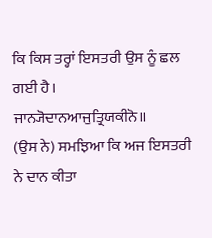ਕਿ ਕਿਸ ਤਰ੍ਹਾਂ ਇਸਤਰੀ ਉਸ ਨੂੰ ਛਲ ਗਈ ਹੈ।
ਜਾਨ੍ਯੋਦਾਨਆਜੁਤ੍ਰਿਯਕੀਨੋ॥
(ਉਸ ਨੇ) ਸਮਝਿਆ ਕਿ ਅਜ ਇਸਤਰੀ ਨੇ ਦਾਨ ਕੀਤਾ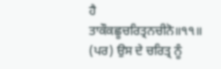ਹੈ
ਤਾਕੌਕਛੂਚਰਿਤ੍ਰਨਚੀਨੋ॥੧੧॥
(ਪਰ) ਉਸ ਦੇ ਚਰਿਤ੍ਰ ਨੂੰ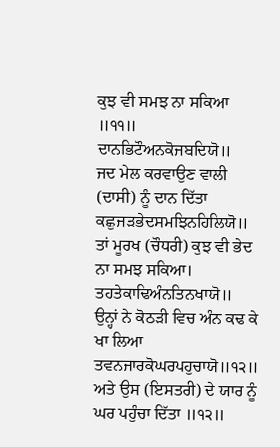ਕੁਝ ਵੀ ਸਮਝ ਨਾ ਸਕਿਆ ॥੧੧॥
ਦਾਨਭਿਟੌਅਨਕੋਜਬਦਿਯੋ॥
ਜਦ ਮੇਲ ਕਰਵਾਉਣ ਵਾਲੀ (ਦਾਸੀ) ਨੂੰ ਦਾਨ ਦਿੱਤਾ
ਕਛੁਜੜਭੇਦਸਮਝਿਨਹਿਲਿਯੋ॥
ਤਾਂ ਮੂਰਖ (ਚੌਧਰੀ) ਕੁਝ ਵੀ ਭੇਦ ਨਾ ਸਮਝ ਸਕਿਆ।
ਤਹਤੇਕਾਢਿਅੰਨਤਿਨਖਾਯੋ॥
ਉਨ੍ਹਾਂ ਨੇ ਕੋਠੜੀ ਵਿਚ ਅੰਨ ਕਢ ਕੇ ਖਾ ਲਿਆ
ਤਵਨਜਾਰਕੋਘਰਪਹੁਚਾਯੋ॥੧੨॥
ਅਤੇ ਉਸ (ਇਸਤਰੀ) ਦੇ ਯਾਰ ਨੂੰ ਘਰ ਪਹੁੰਚਾ ਦਿੱਤਾ ॥੧੨॥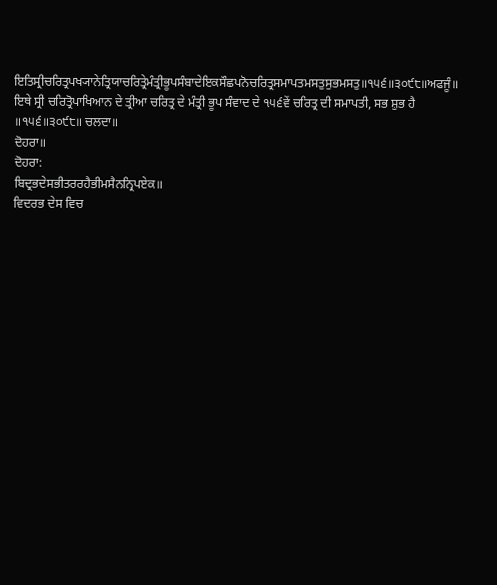ਇਤਿਸ੍ਰੀਚਰਿਤ੍ਰਪਖ੍ਯਾਨੇਤ੍ਰਿਯਾਚਰਿਤ੍ਰੇਮੰਤ੍ਰੀਭੂਪਸੰਬਾਦੇਇਕਸੌਛਪਨੋਚਰਿਤ੍ਰਸਮਾਪਤਮਸਤੁਸੁਭਮਸਤੁ॥੧੫੬॥੩੦੯੮॥ਅਫਜੂੰ॥
ਇਥੇ ਸ੍ਰੀ ਚਰਿਤ੍ਰੋਪਾਖਿਆਨ ਦੇ ਤ੍ਰੀਆ ਚਰਿਤ੍ਰ ਦੇ ਮੰਤ੍ਰੀ ਭੂਪ ਸੰਵਾਦ ਦੇ ੧੫੬ਵੇਂ ਚਰਿਤ੍ਰ ਦੀ ਸਮਾਪਤੀ, ਸਭ ਸ਼ੁਭ ਹੈ ॥੧੫੬॥੩੦੯੮॥ ਚਲਦਾ॥
ਦੋਹਰਾ॥
ਦੋਹਰਾ:
ਬਿਦ੍ਰਭਦੇਸਭੀਤਰਰਹੈਭੀਮਸੈਨਨ੍ਰਿਪਏਕ॥
ਵਿਦਰਭ ਦੇਸ ਵਿਚ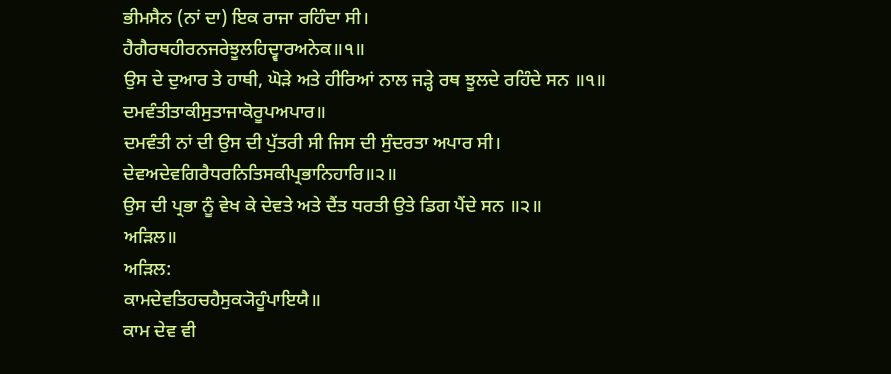ਭੀਮਸੈਨ (ਨਾਂ ਦਾ) ਇਕ ਰਾਜਾ ਰਹਿੰਦਾ ਸੀ।
ਹੈਗੈਰਥਹੀਰਨਜਰੇਝੂਲਹਿਦ੍ਵਾਰਅਨੇਕ॥੧॥
ਉਸ ਦੇ ਦੁਆਰ ਤੇ ਹਾਥੀ, ਘੋੜੇ ਅਤੇ ਹੀਰਿਆਂ ਨਾਲ ਜੜ੍ਹੇ ਰਥ ਝੂਲਦੇ ਰਹਿੰਦੇ ਸਨ ॥੧॥
ਦਮਵੰਤੀਤਾਕੀਸੁਤਾਜਾਕੋਰੂਪਅਪਾਰ॥
ਦਮਵੰਤੀ ਨਾਂ ਦੀ ਉਸ ਦੀ ਪੁੱਤਰੀ ਸੀ ਜਿਸ ਦੀ ਸੁੰਦਰਤਾ ਅਪਾਰ ਸੀ।
ਦੇਵਅਦੇਵਗਿਰੈਧਰਨਿਤਿਸਕੀਪ੍ਰਭਾਨਿਹਾਰਿ॥੨॥
ਉਸ ਦੀ ਪ੍ਰਭਾ ਨੂੰ ਵੇਖ ਕੇ ਦੇਵਤੇ ਅਤੇ ਦੈਂਤ ਧਰਤੀ ਉਤੇ ਡਿਗ ਪੈਂਦੇ ਸਨ ॥੨॥
ਅੜਿਲ॥
ਅੜਿਲ:
ਕਾਮਦੇਵਤਿਹਚਹੈਸੁਕ੍ਯੋਹੂੰਪਾਇਯੈ॥
ਕਾਮ ਦੇਵ ਵੀ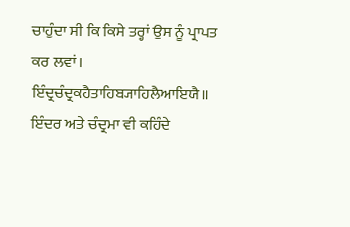ਚਾਹੁੰਦਾ ਸੀ ਕਿ ਕਿਸੇ ਤਰ੍ਹਾਂ ਉਸ ਨੂੰ ਪ੍ਰਾਪਤ ਕਰ ਲਵਾਂ।
ਇੰਦ੍ਰਚੰਦ੍ਰਕਹੈਤਾਹਿਬ੍ਯਾਹਿਲੈਆਇਯੈ॥
ਇੰਦਰ ਅਤੇ ਚੰਦ੍ਰਮਾ ਵੀ ਕਹਿੰਦੇ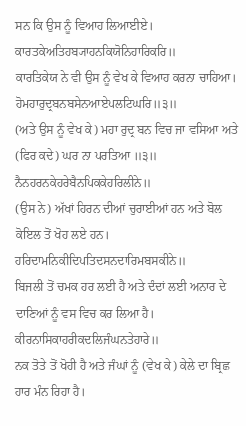ਸਨ ਕਿ ਉਸ ਨੂੰ ਵਿਆਹ ਲਿਆਈਏ।
ਕਾਰਤਕੇਅਤਿਹਬ੍ਯਾਹਨਕਿਯੋਨਿਹਾਰਿਕਰਿ॥
ਕਾਰਤਿਕੇਯ ਨੇ ਵੀ ਉਸ ਨੂੰ ਵੇਖ ਕੇ ਵਿਆਹ ਕਰਨਾ ਚਾਹਿਆ।
ਹੋਮਹਾਰੁਦ੍ਰਬਨਬਸੇਨਆਏਪਲਟਿਘਰਿ॥੩॥
(ਅਤੇ ਉਸ ਨੂੰ ਵੇਖ ਕੇ) ਮਹਾ ਰੁਦ੍ਰ ਬਨ ਵਿਚ ਜਾ ਵਸਿਆ ਅਤੇ (ਫਿਰ ਕਦੇ) ਘਰ ਨਾ ਪਰਤਿਆ ॥੩॥
ਨੈਨਹਰਨਕੇਹਰੇਬੈਨਪਿਕਕੇਹਰਿਲੀਨੇ॥
(ਉਸ ਨੇ) ਅੱਖਾਂ ਹਿਰਨ ਦੀਆਂ ਚੁਰਾਈਆਂ ਹਨ ਅਤੇ ਬੋਲ ਕੋਇਲ ਤੋਂ ਖੋਹ ਲਏ ਹਨ।
ਹਰਿਦਾਮਨਿਕੀਦਿਪਤਿਦਸਨਦਾਰਿਮਬਸਕੀਨੇ॥
ਬਿਜਲੀ ਤੋਂ ਚਮਕ ਹਰ ਲਈ ਹੈ ਅਤੇ ਦੰਦਾਂ ਲਈ ਅਨਾਰ ਦੇ ਦਾਣਿਆਂ ਨੂੰ ਵਸ ਵਿਚ ਕਰ ਲਿਆ ਹੈ।
ਕੀਰਨਾਸਿਕਾਹਰੀਕਦਲਿਜੰਘਨਤੇਹਾਰੇ॥
ਨਕ ਤੋਤੇ ਤੋਂ ਖੋਹੀ ਹੈ ਅਤੇ ਜੰਘਾਂ ਨੂੰ (ਵੇਖ ਕੇ) ਕੇਲੇ ਦਾ ਬ੍ਰਿਛ ਹਾਰ ਮੰਨ ਰਿਹਾ ਹੈ।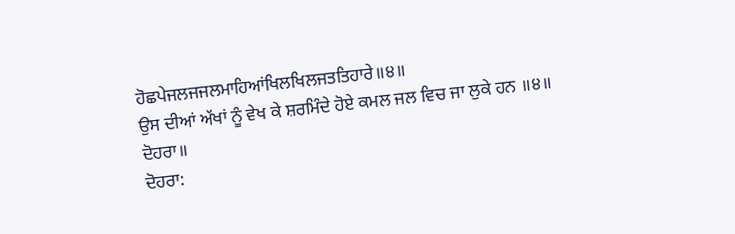ਹੋਛਪੇਜਲਜਜਲਮਾਹਿਆਂਖਿਲਖਿਲਜਤਤਿਹਾਰੇ॥੪॥
ਉਸ ਦੀਆਂ ਅੱਖਾਂ ਨੂੰ ਵੇਖ ਕੇ ਸ਼ਰਮਿੰਦੇ ਹੋਏ ਕਮਲ ਜਲ ਵਿਚ ਜਾ ਲੁਕੇ ਹਨ ॥੪॥
ਦੋਹਰਾ॥
ਦੋਹਰਾ: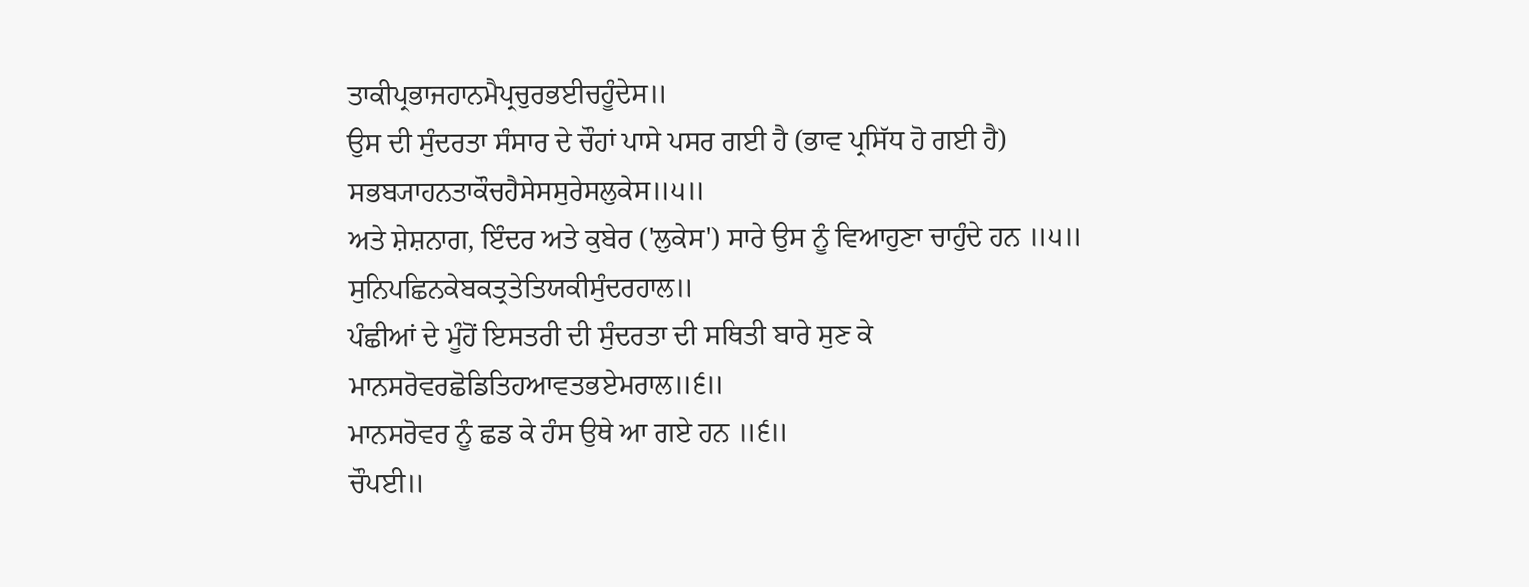ਤਾਕੀਪ੍ਰਭਾਜਹਾਨਮੈਪ੍ਰਚੁਰਭਈਚਹੂੰਦੇਸ॥
ਉਸ ਦੀ ਸੁੰਦਰਤਾ ਸੰਸਾਰ ਦੇ ਚੌਹਾਂ ਪਾਸੇ ਪਸਰ ਗਈ ਹੈ (ਭਾਵ ਪ੍ਰਸਿੱਧ ਹੋ ਗਈ ਹੈ)
ਸਭਬ੍ਯਾਹਨਤਾਕੌਚਹੈਸੇਸਸੁਰੇਸਲੁਕੇਸ॥੫॥
ਅਤੇ ਸ਼ੇਸ਼ਨਾਗ, ਇੰਦਰ ਅਤੇ ਕੁਬੇਰ ('ਲੁਕੇਸ') ਸਾਰੇ ਉਸ ਨੂੰ ਵਿਆਹੁਣਾ ਚਾਹੁੰਦੇ ਹਨ ॥੫॥
ਸੁਨਿਪਛਿਨਕੇਬਕਤ੍ਰਤੇਤਿਯਕੀਸੁੰਦਰਹਾਲ॥
ਪੰਛੀਆਂ ਦੇ ਮੂੰਹੋਂ ਇਸਤਰੀ ਦੀ ਸੁੰਦਰਤਾ ਦੀ ਸਥਿਤੀ ਬਾਰੇ ਸੁਣ ਕੇ
ਮਾਨਸਰੋਵਰਛੋਡਿਤਿਹਆਵਤਭਏਮਰਾਲ॥੬॥
ਮਾਨਸਰੋਵਰ ਨੂੰ ਛਡ ਕੇ ਹੰਸ ਉਥੇ ਆ ਗਏ ਹਨ ॥੬॥
ਚੌਪਈ॥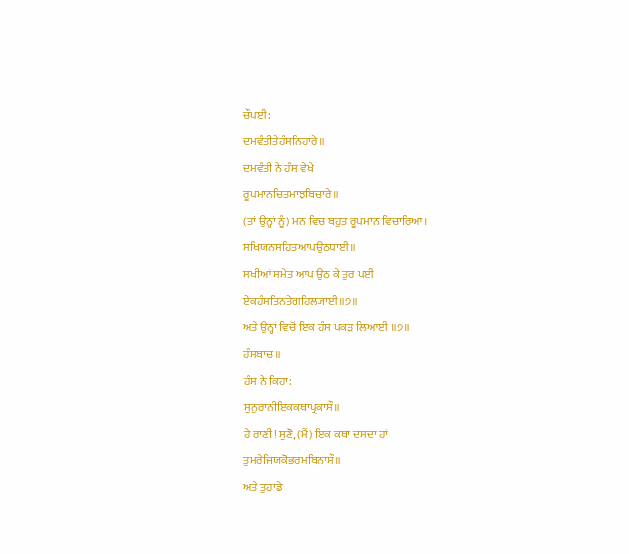ਚੌਪਈ:
ਦਮਵੰਤੀਤੇਹੰਸਨਿਹਾਰੇ॥
ਦਮਵੰਤੀ ਨੇ ਹੰਸ ਵੇਖੇ
ਰੂਪਮਾਨਚਿਤਮਾਝਬਿਚਾਰੇ॥
(ਤਾਂ ਉਨ੍ਹਾਂ ਨੂੰ) ਮਨ ਵਿਚ ਬਹੁਤ ਰੂਪਮਾਨ ਵਿਚਾਰਿਆ।
ਸਖਿਯਨਸਹਿਤਆਪਉਠਧਾਈ॥
ਸਖੀਆਂ ਸਮੇਤ ਆਪ ਉਠ ਕੇ ਤੁਰ ਪਈ
ਏਕਹੰਸਤਿਨਤੇਗਹਿਲ੍ਯਾਈ॥੭॥
ਅਤੇ ਉਨ੍ਹਾਂ ਵਿਚੋਂ ਇਕ ਹੰਸ ਪਕੜ ਲਿਆਈ ॥੭॥
ਹੰਸਬਾਚ॥
ਹੰਸ ਨੇ ਕਿਹਾ:
ਸੁਨੁਰਾਨੀਇਕਕਥਾਪ੍ਰਕਾਸੌ॥
ਹੇ ਰਾਣੀ! ਸੁਣੋ, (ਮੈਂ) ਇਕ ਕਥਾ ਦਸਦਾ ਹਾਂ
ਤੁਮਰੇਜਿਯਕੋਭਰਮਬਿਨਾਸੌ॥
ਅਤੇ ਤੁਹਾਡੇ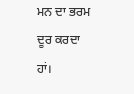ਮਨ ਦਾ ਭਰਮ ਦੂਰ ਕਰਦਾ ਹਾਂ।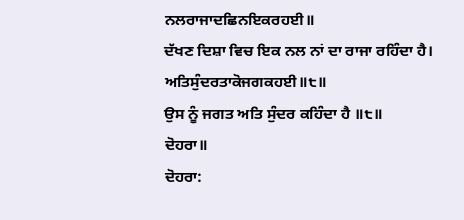ਨਲਰਾਜਾਦਛਿਨਇਕਰਹਈ॥
ਦੱਖਣ ਦਿਸ਼ਾ ਵਿਚ ਇਕ ਨਲ ਨਾਂ ਦਾ ਰਾਜਾ ਰਹਿੰਦਾ ਹੈ।
ਅਤਿਸੁੰਦਰਤਾਕੋਜਗਕਹਈ॥੮॥
ਉਸ ਨੂੰ ਜਗਤ ਅਤਿ ਸੁੰਦਰ ਕਹਿੰਦਾ ਹੈ ॥੮॥
ਦੋਹਰਾ॥
ਦੋਹਰਾ: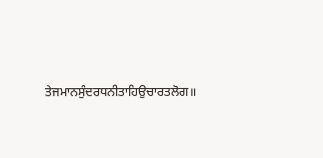ਤੇਜਮਾਨਸੁੰਦਰਧਨੀਤਾਹਿਉਚਾਰਤਲੋਗ॥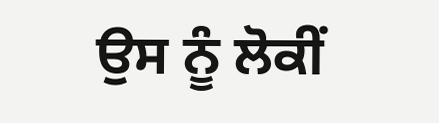ਉਸ ਨੂੰ ਲੋਕੀਂ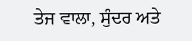ਤੇਜ ਵਾਲਾ, ਸੁੰਦਰ ਅਤੇ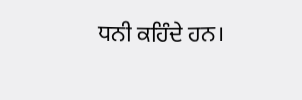ਧਨੀ ਕਹਿੰਦੇ ਹਨ।